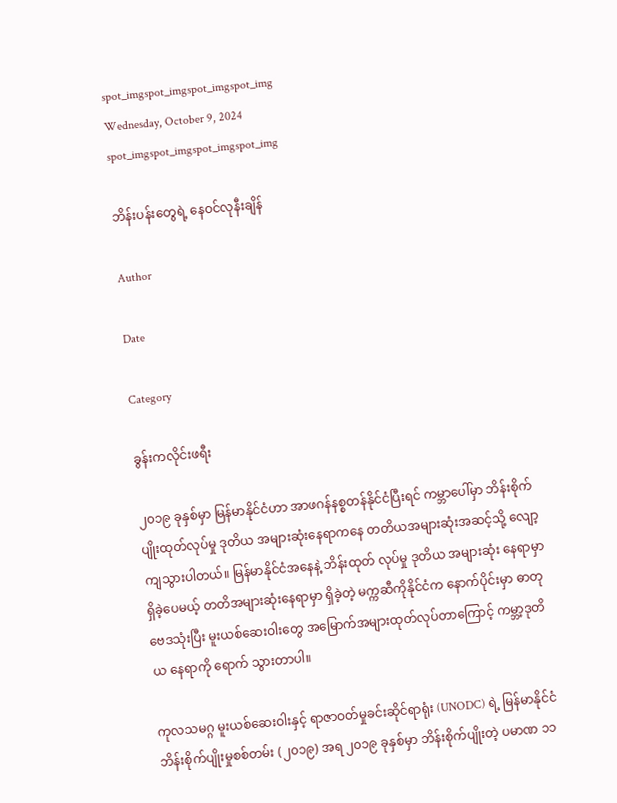spot_imgspot_imgspot_imgspot_img
Wednesday, October 9, 2024
spot_imgspot_imgspot_imgspot_img

ဘိန်းပန်းတွေရဲ့ နေဝင်လုနီးချိန်

Author

Date

Category

ခွန်းကလိုင်းဖရီး

၂၀၁၉ ခုနှစ်မှာ မြန်မာနိုင်ငံဟာ အာဖဂန်နစ္စတန်နိုင်ငံပြီးရင် ကမ္ဘာပေါ်မှာ ဘိန်းစိုက်ပျိုးထုတ်လုပ်မှု ဒုတိယ အများဆုံးနေရာကနေ တတိယအများဆုံးအဆင့်သို့ လျော့ကျသွားပါတယ်။ မြန်မာနိုင်ငံအနေနဲ့ ဘိန်းထုတ် လုပ်မှု ဒုတိယ အများဆုံး နေရာမှာရှိခဲ့ပေမယ့် တတိအများဆုံးနေရာမှာ ရှိခဲ့တဲ့ မက္ကဆီကိုနိုင်ငံက နောက်ပိုင်းမှာ ဓာတုဗေဒသုံးပြီး မူးယစ်ဆေးဝါးတွေ အမြောက်အများထုတ်လုပ်တာကြောင့် ကမ္ဘာ့ဒုတိယ နေရာကို ရောက် သွားတာပါ။

ကုလသမဂ္ဂ မူးယစ်ဆေးဝါးနှင့် ရာဇာဝတ်မှုခင်းဆိုင်ရာရုံး (UNODC) ရဲ့ မြန်မာနိုင်ငံ ဘိန်းစိုက်ပျိုးမှုစစ်တမ်း (၂၀၁၉) အရ ၂၀၁၉ ခုနှစ်မှာ ဘိန်းစိုက်ပျိုးတဲ့ ပမာဏ ၁၁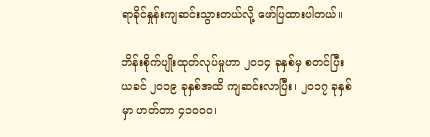ရာခိုင်နှုန်းကျဆင်းသွားတယ်လို့ ဖော်ပြထားပါတယ်။

ဘိန်းစိုက်ပျိုးထုတ်လုပ်မှုဟာ ၂၀၁၄ ခုနှစ်မှ စတင်ပြီး ယခင် ၂၀၁၉ ခုနှစ်အထိ ကျဆင်းလာပြီး၊ ၂၀၁၇ ခုနှစ်မှာ ဟတ်တာ ၄၁၀၀၀၊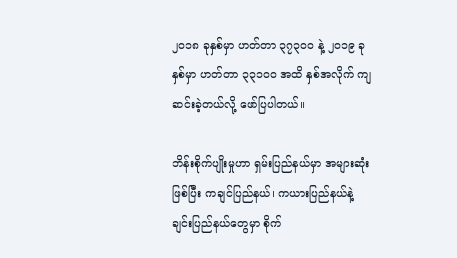၂၀၁၈ ခုနှစ်မှာ ဟတ်တာ ၃၇၃၀၀ နဲ့ ၂၀၁၉ ခုနှစ်မှာ ဟတ်တာ ၃၃၁၀၀ အထိ နှစ်အလိုက် ကျဆင်းခဲ့တယ်လို့ ဖော်ပြပါတယ်။

ဘိန်းစိုက်ပျိုးမှုဟာ ရှမ်းပြည်နယ်မှာ အများဆုံးဖြစ်ပြီး ကချင်ပြည်နယ်၊ ကယားပြည်နယ်နဲ့ ချင်းပြည်နယ်တွေမှာ စိုက်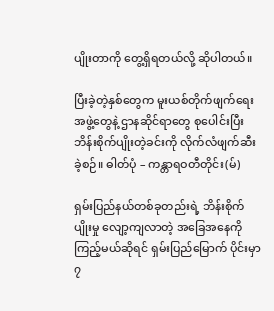ပျိုးတာကို တွေ့ရှိရတယ်လို့ ဆိုပါတယ်။

ပြီးခဲ့တဲ့နှစ်တွေက မူးယစ်တိုက်ဖျက်ရေးအဖွဲ့တွေနဲ့ ဌာနဆိုင်ရာတွေ စုပေါင်းပြီး ဘိန်းစိုက်ပျိုးတဲ့ခင်းကို လိုက်လံဖျက်ဆီးခဲ့စဉ်။ ဓါတ်ပုံ – ကန္တာရဝတီတိုင်း(မ်)

ရှမ်းပြည်နယ်တစ်ခုတည်းရဲ့ ဘိန်းစိုက်ပျိုးမှု လျော့ကျလာတဲ့ အခြေအနေကို ကြည့်မယ်ဆိုရင် ရှမ်းပြည်မြောက် ပိုင်းမှာ ၇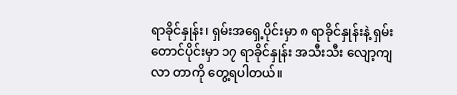ရာခိုင်နှုန်း၊ ရှမ်းအရှေ့ပိုင်းမှာ ၈ ရာခိုင်နှုန်းနဲ့ ရှမ်းတောင်ပိုင်းမှာ ၁၇ ရာခိုင်နှုန်း အသီးသီး လျော့ကျလာ တာကို တွေ့ရပါတယ်။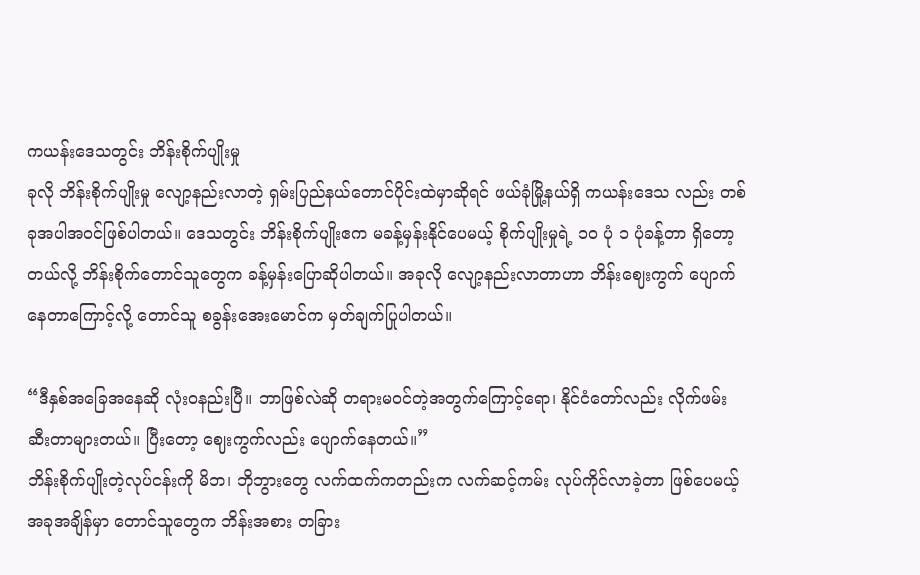ကယန်းဒေသတွင်း ဘိန်းစိုက်ပျိုးမှု
ခုလို ဘိန်းစိုက်ပျိုးမှု လျော့နည်းလာတဲ့ ရှမ်းပြည်နယ်တောင်ပိုင်းထဲမှာဆိုရင် ဖယ်ခုံမြို့နယ်ရှိ ကယန်းဒေသ လည်း တစ်ခုအပါအဝင်ဖြစ်ပါတယ်။ ဒေသတွင်း ဘိန်းစိုက်ပျိုးဧက မခန့်မှန်းနိုင်ပေမယ့် စိုက်ပျိုးမှုရဲ့ ၁၀ ပုံ ၁ ပုံခန့်တာ ရှိတော့တယ်လို့ ဘိန်းစိုက်တောင်သူတွေက ခန့်မှန်းပြောဆိုပါတယ်။ အခုလို လျော့နည်းလာတာဟာ ဘိန်းဈေးကွက် ပျောက်နေတာကြောင့်လို့ တောင်သူ စခွန်းအေးမောင်က မှတ်ချက်ပြုပါတယ်။

“ဒီနှစ်အခြေအနေဆို လုံးဝနည်းပြီ။ ဘာဖြစ်လဲဆို တရားမဝင်တဲ့အတွက်ကြောင့်ရော၊ နိုင်ငံတော်လည်း လိုက်ဖမ်းဆီးတာများတယ်။ ပြီးတော့ ဈေးကွက်လည်း ပျောက်နေတယ်။”
ဘိန်းစိုက်ပျိုးတဲ့လုပ်ငန်းကို မိဘ၊ ဘိုဘွားတွေ လက်ထက်ကတည်းက လက်ဆင့်ကမ်း လုပ်ကိုင်လာခဲ့တာ ဖြစ်ပေမယ့် အခုအချိန်မှာ တောင်သူတွေက ဘိန်းအစား တခြား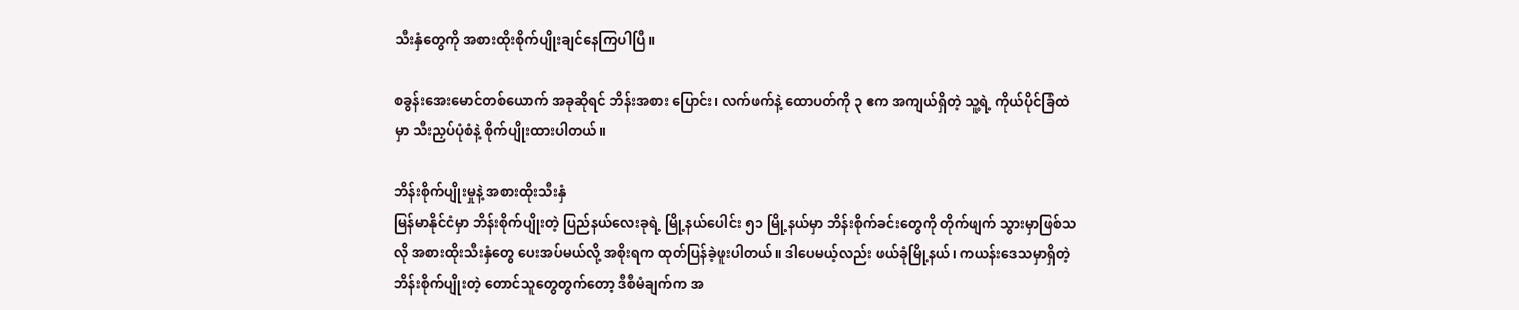သီးနှံတွေကို အစားထိုးစိုက်ပျိုးချင်နေကြပါပြီ။

စခွန်းအေးမောင်တစ်ယောက် အခုဆိုရင် ဘိန်းအစား ပြောင်း၊ လက်ဖက်နဲ့ ထောပတ်ကို ၃ ဧက အကျယ်ရှိတဲ့ သူ့ရဲ့ ကိုယ်ပိုင်ခြံထဲမှာ သီးညှပ်ပုံစံနဲ့ စိုက်ပျိုးထားပါတယ်။

ဘိန်းစိုက်ပျိုးမှုနဲ့ အစားထိုးသီးနှံ
မြန်မာနိုင်ငံမှာ ဘိန်းစိုက်ပျိုးတဲ့ ပြည်နယ်လေးခုရဲ့ မြို့နယ်ပေါင်း ၅၁ မြို့နယ်မှာ ဘိန်းစိုက်ခင်းတွေကို တိုက်ဖျက် သွားမှာဖြစ်သလို အစားထိုးသီးနှံတွေ ပေးအပ်မယ်လို့ အစိုးရက ထုတ်ပြန်ခဲ့ဖူးပါတယ်။ ဒါပေမယ့်လည်း ဖယ်ခုံမြို့နယ်၊ ကယန်းဒေသမှာရှိတဲ့ ဘိန်းစိုက်ပျိုးတဲ့ တောင်သူတွေတွက်တော့ ဒီစီမံချက်က အ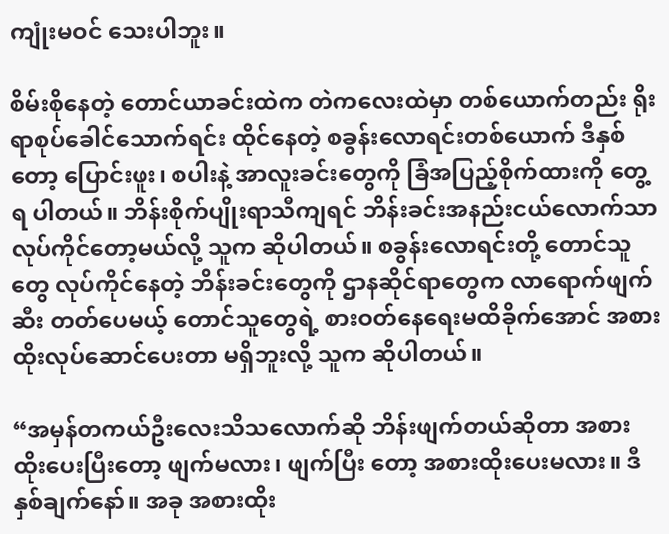ကျုံးမဝင် သေးပါဘူး။

စိမ်းစိုနေတဲ့ တောင်ယာခင်းထဲက တဲကလေးထဲမှာ တစ်ယောက်တည်း ရိုးရာစုပ်ခေါင်သောက်ရင်း ထိုင်နေတဲ့ စခွန်းလောရင်းတစ်ယောက် ဒီနှစ်တော့ ပြောင်းဖူး၊ စပါးနဲ့ အာလူးခင်းတွေကို ခြံအပြည့်စိုက်ထားကို တွေ့ရ ပါတယ်။ ဘိန်းစိုက်ပျိုးရာသီကျရင် ဘိန်းခင်းအနည်းငယ်လောက်သာ လုပ်ကိုင်တော့မယ်လို့ သူက ဆိုပါတယ်။ စခွန်းလောရင်းတို့ တောင်သူတွေ လုပ်ကိုင်နေတဲ့ ဘိန်းခင်းတွေကို ဌာနဆိုင်ရာတွေက လာရောက်ဖျက်ဆီး တတ်ပေမယ့် တောင်သူတွေရဲ့ စားဝတ်နေရေးမထိခိုက်အောင် အစားထိုးလုပ်ဆောင်ပေးတာ မရှိဘူးလို့ သူက ဆိုပါတယ်။

“အမှန်တကယ်ဦးလေးသိသလောက်ဆို ဘိန်းဖျက်တယ်ဆိုတာ အစားထိုးပေးပြီးတော့ ဖျက်မလား၊ ဖျက်ပြီး တော့ အစားထိုးပေးမလား။ ဒီနှစ်ချက်နော်။ အခု အစားထိုး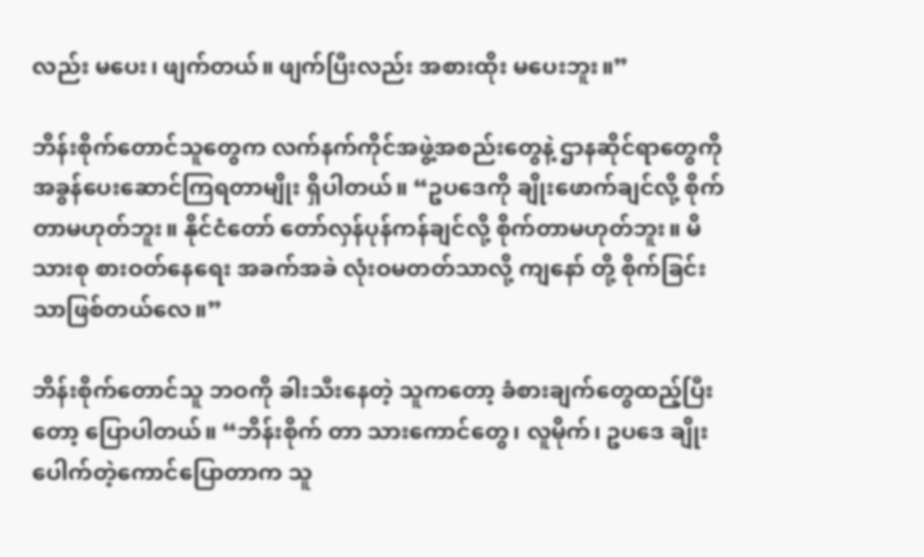လည်း မပေး၊ ဖျက်တယ်။ ဖျက်ပြီးလည်း အစားထိုး မပေးဘူး။”

ဘိန်းစိုက်တောင်သူတွေက လက်နက်ကိုင်အဖွဲ့အစည်းတွေနဲ့ ဌာနဆိုင်ရာတွေကို အခွန်ပေးဆောင်ကြရတာမျိုး ရှိပါတယ်။ “ဥပဒေကို ချိုးဖောက်ချင်လို့ စိုက်တာမဟုတ်ဘူး။ နိုင်ငံတော် တော်လှန်ပုန်ကန်ချင်လို့ စိုက်တာမဟုတ်ဘူး။ မိသားစု စားဝတ်နေရေး အခက်အခဲ လုံးဝမတတ်သာလို့ ကျနော် တို့ စိုက်ခြင်းသာဖြစ်တယ်လေ။”

ဘိန်းစိုက်တောင်သူ ဘဝကို ခါးသီးနေတဲ့ သူကတော့ ခံစားချက်တွေထည့်ပြီးတော့ ပြောပါတယ်။ “ဘိန်းစိုက် တာ သားကောင်တွေ၊ လူမိုက်၊ ဥပဒေ ချိုးပေါက်တဲ့ကောင်ပြောတာက သူ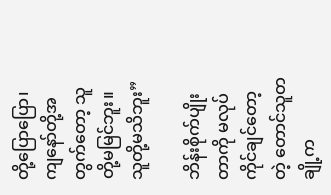တို့ပြောပြော၊ ကျနော်တို့အတွက်တော့ သူတို့မမြင်ဘူး။ သူတို့မသိဘူး”

ဘိန်းစိုက်ပျိုးတာကို မလုပ်ကိုင်ချင်တော့တဲ့ တောင်သူတချို့က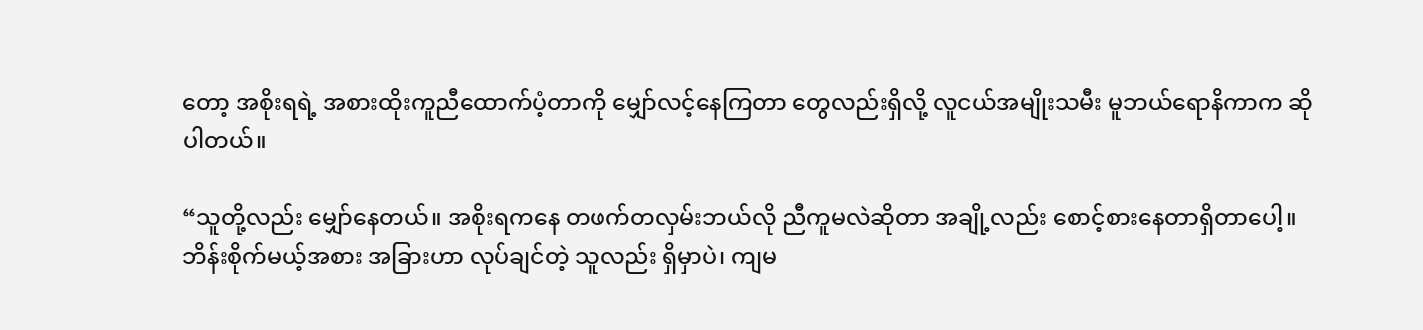တော့ အစိုးရရဲ့ အစားထိုးကူညီထောက်ပံ့တာကို မျှော်လင့်နေကြတာ တွေလည်းရှိလို့ လူငယ်အမျိုးသမီး မူဘယ်ရောနိကာက ဆိုပါတယ်။

“သူတို့လည်း မျှော်နေတယ်။ အစိုးရကနေ တဖက်တလှမ်းဘယ်လို ညီကူမလဲဆိုတာ အချို့လည်း စောင့်စားနေတာရှိတာပေါ့။ ဘိန်းစိုက်မယ့်အစား အခြားဟာ လုပ်ချင်တဲ့ သူလည်း ရှိမှာပဲ၊ ကျမ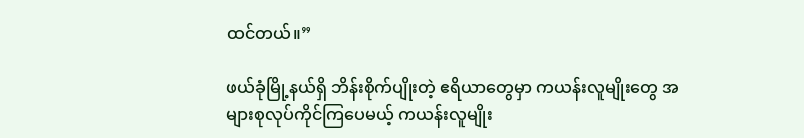ထင်တယ်။”

ဖယ်ခုံမြို့နယ်ရှိ ဘိန်းစိုက်ပျိုးတဲ့ ဧရိယာတွေမှာ ကယန်းလူမျိုးတွေ အများစုလုပ်ကိုင်ကြပေမယ့် ကယန်းလူမျိုး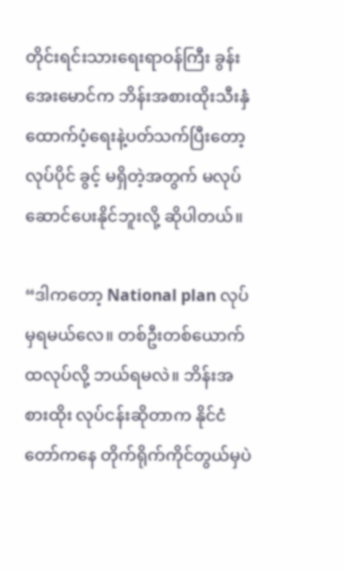တိုင်းရင်းသားရေးရာဝန်ကြီး ခွန်းအေးမောင်က ဘိန်းအစားထိုးသီးနှံထောက်ပံ့ရေးနဲ့ပတ်သက်ပြီးတော့ လုပ်ပိုင် ခွင့် မရှိတဲ့အတွက် မလုပ်ဆောင်ပေးနိုင်ဘူးလို့ ဆိုပါတယ်။

“ဒါကတော့ National plan လုပ်မှရမယ်လေ။ တစ်ဦးတစ်ယောက်ထလုပ်လို့ ဘယ်ရမလဲ။ ဘိန်းအစားထိုး လုပ်ငန်းဆိုတာက နိုင်ငံတော်ကနေ တိုက်ရိုက်ကိုင်တွယ်မှပဲ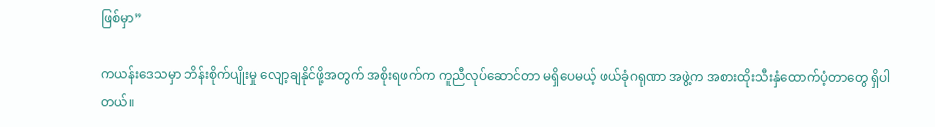ဖြစ်မှာ”

ကယန်းဒေသမှာ ဘိန်းစိုက်ပျိုးမှု လျော့ချနိုင်ဖို့အတွက် အစိုးရဖက်က ကူညီလုပ်ဆောင်တာ မရှိပေမယ့် ဖယ်ခုံဂရုဏာ အဖွဲ့က အစားထိုးသီးနှံထောက်ပံ့တာတွေ ရှိပါတယ်။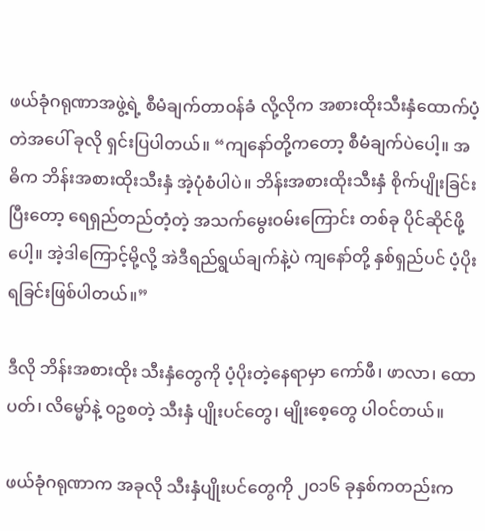ဖယ်ခုံဂရုဏာအဖွဲ့ရဲ့ စီမံချက်တာဝန်ခံ လို့လိုက အစားထိုးသီးနှံထောက်ပံ့တဲအပေါ် ခုလို ရှင်းပြပါတယ်။ “ကျနော်တို့ကတော့ စီမံချက်ပဲပေါ့။ အဓိက ဘိန်းအစားထိုးသီးနှံ အဲ့ပုံစံပါပဲ။ ဘိန်းအစားထိုးသီးနှံ စိုက်ပျိုးခြင်းပြီးတော့ ရေရှည်တည်တံ့တဲ့ အသက်မွေးဝမ်းကြောင်း တစ်ခု ပိုင်ဆိုင်ဖို့ပေါ့။ အဲ့ဒါကြောင့်မို့လို့ အဲဒီရည်ရွယ်ချက်နဲ့ပဲ ကျနော်တို့ နှစ်ရှည်ပင် ပံ့ပိုးရခြင်းဖြစ်ပါတယ်။”

ဒီလို ဘိန်းအစားထိုး သီးနှံတွေကို ပံ့ပိုးတဲ့နေရာမှာ ကော်ဖီ၊ ဖာလာ၊ ထောပတ်၊ လိမ္မော်နဲ့ ဝဥစတဲ့ သီးနှံ ပျိုးပင်တွေ၊ မျိုးစေ့တွေ ပါဝင်တယ်။

ဖယ်ခုံဂရုဏာက အခုလို သီးနှံပျိုးပင်တွေကို ၂၀၁၆ ခုနှစ်ကတည်းက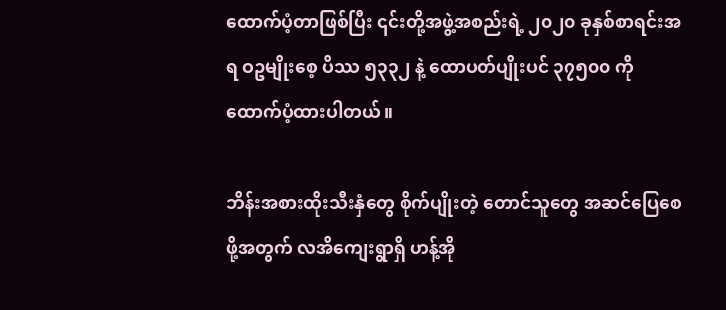ထောက်ပံ့တာဖြစ်ပြီး ၎င်းတို့အဖွဲ့အစည်းရဲ့ ၂၀၂၀ ခုနှစ်စာရင်းအရ ဝဥမျိုးစေ့ ပိဿ ၅၃၃၂ နဲ့ ထောပတ်ပျိုးပင် ၃၇၅၀၀ ကို ထောက်ပံ့ထားပါတယ်။

ဘိန်းအစားထိုးသီးနှံတွေ စိုက်ပျိုးတဲ့ တောင်သူတွေ အဆင်ပြေစေဖို့အတွက် လအိကျေးရွာရှိ ဟန့်အို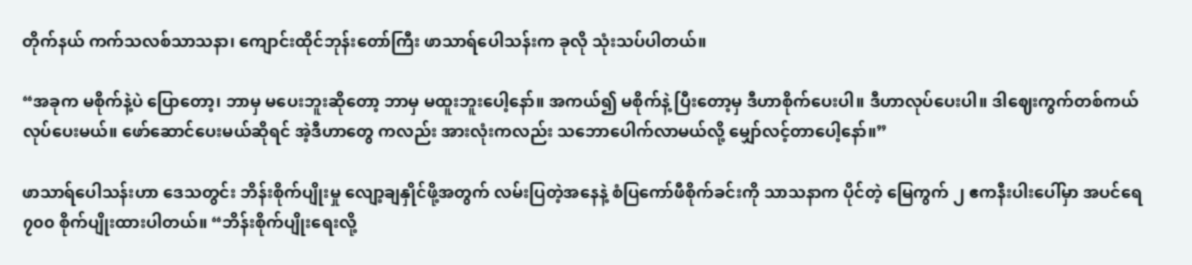တိုက်နယ် ကက်သလစ်သာသနာ၊ ကျောင်းထိုင်ဘုန်းတော်ကြီး ဖာသာရ်ပေါသန်းက ခုလို သုံးသပ်ပါတယ်။

“အခုက မစိုက်နဲ့ပဲ ပြောတော့၊ ဘာမှ မပေးဘူးဆိုတော့ ဘာမှ မထူးဘူးပေါ့နော်။ အကယ်၍ မစိုက်နဲ့ ပြီးတော့မှ ဒီဟာစိုက်ပေးပါ။ ဒီဟာလုပ်ပေးပါ။ ဒါဈေးကွက်တစ်ကယ်လုပ်ပေးမယ်။ ဖော်ဆောင်ပေးမယ်ဆိုရင် အဲ့ဒီဟာတွေ ကလည်း အားလုံးကလည်း သဘောပေါက်လာမယ်လို့ မျှော်လင့်တာပေါ့နော်။”

ဖာသာရ်ပေါသန်းဟာ ဒေသတွင်း ဘိန်းစိုက်ပျိုးမှု လျော့ချနှိုင်ဖို့အတွက် လမ်းပြတဲ့အနေနဲ့ စံပြကော်ဖီစိုက်ခင်းကို သာသနာက ပိုင်တဲ့ မြေကွက် ၂ ဧကနီးပါးပေါ်မှာ အပင်ရေ ၇၀၀ စိုက်ပျိုးထားပါတယ်။ “ဘိန်းစိုက်ပျိုးရေးလို့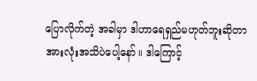ပြောလိုက်တဲ့ အခါမှာ ဒါဟာရေရှည်မဟုတ်ဘူးဆိုတာ အားလုံးအသိပဲပေါ့နော်။ ဒါကြောင့်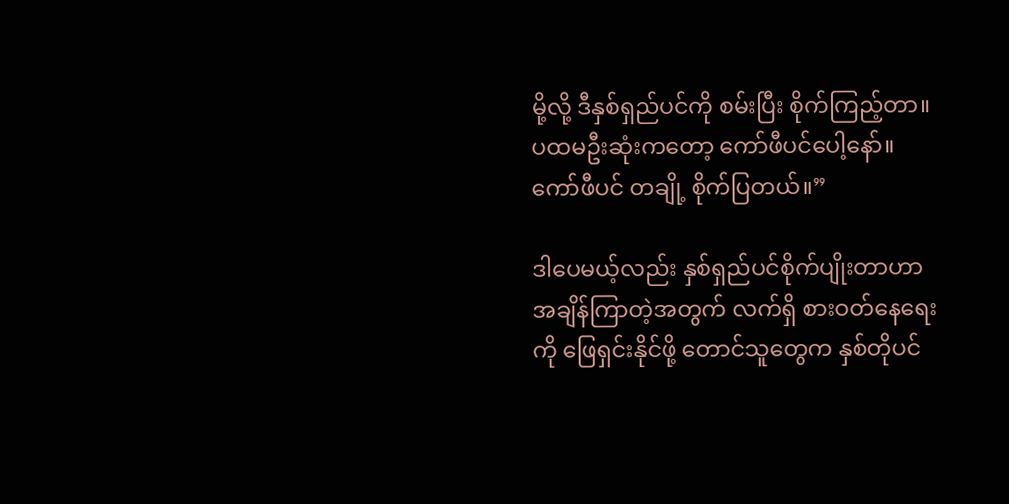မို့လို့ ဒီနှစ်ရှည်ပင်ကို စမ်းပြီး စိုက်ကြည့်တာ။ ပထမဦးဆုံးကတော့ ကော်ဖီပင်ပေါ့နော်။ ကော်ဖီပင် တချို့ စိုက်ပြတယ်။”

ဒါပေမယ့်လည်း နှစ်ရှည်ပင်စိုက်ပျိုးတာဟာ အချိန်ကြာတဲ့အတွက် လက်ရှိ စားဝတ်နေရေးကို ဖြေရှင်းနိုင်ဖို့ တောင်သူတွေက နှစ်တိုပင်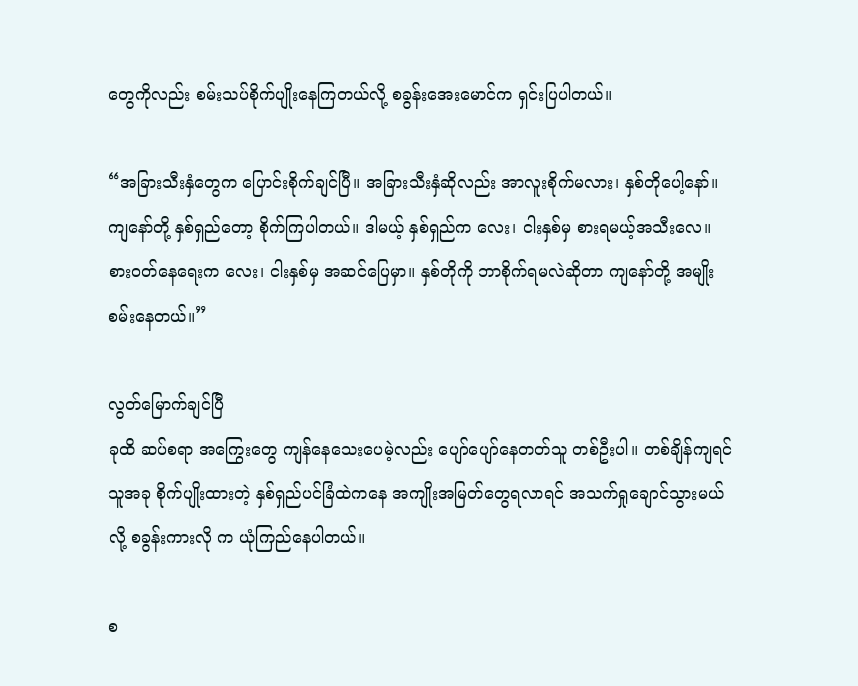တွေကိုလည်း စမ်းသပ်စိုက်ပျိုးနေကြတယ်လို့ စခွန်းအေးမောင်က ရှင်းပြပါတယ်။

“အခြားသီးနှံတွေက ပြောင်းစိုက်ချင်ပြီ။ အခြားသီးနှံဆိုလည်း အာလူးစိုက်မလား၊ နှစ်တိုပေါ့နော်။ ကျနော်တို့ နှစ်ရှည်တော့ စိုက်ကြပါတယ်။ ဒါမယ့် နှစ်ရှည်က လေး၊ ငါးနှစ်မှ စားရမယ့်အသီးလေ။ စားဝတ်နေရေးက လေး၊ ငါးနှစ်မှ အဆင်ပြေမှာ။ နှစ်တိုကို ဘာစိုက်ရမလဲဆိုတာ ကျနော်တို့ အမျိုးစမ်းနေတယ်။”

လွတ်မြောက်ချင်ပြီ
ခုထိ ဆပ်စရာ အကြွေးတွေ ကျန်နေသေးပေမဲ့လည်း ပျော်ပျော်နေတတ်သူ တစ်ဦးပါ။ တစ်ချိန်ကျရင် သူအခု စိုက်ပျိုးထားတဲ့ နှစ်ရှည်ပင်ခြံထဲကနေ အကျိုးအမြတ်တွေရလာရင် အသက်ရှုချောင်သွားမယ်လို့ စခွန်းကားလို က ယုံကြည်နေပါတယ်။

စ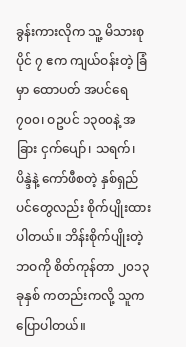ခွန်းကားလိုက သူ့ မိသားစုပိုင် ၇ ဧက ကျယ်ဝန်းတဲ့ ခြံမှာ ထောပတ် အပင်ရေ ၇၀၀၊ ဝဥပင် ၁၃၀၀နဲ့ အခြား ငှက်ပျော်၊ သရက်၊ ပိန္ဒဲနဲ့ ကော်ဖီစတဲ့ နှစ်ရှည်ပင်တွေလည်း စိုက်ပျိုးထားပါတယ်။ ဘိန်းစိုက်ပျိုးတဲ့ ဘဝကို စိတ်ကုန်တာ ၂၀၁၃ ခုနှစ် ကတည်းကလို့ သူက ပြောပါတယ်။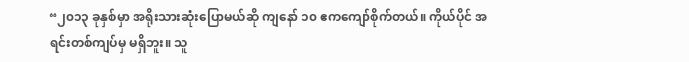“၂၀၁၃ ခုနှစ်မှာ အရိုးသားဆုံးပြောမယ်ဆို ကျနော် ၁၀ ဧကကျော်စိုက်တယ်။ ကိုယ်ပိုင် အရင်းတစ်ကျပ်မှ မရှိဘူး။ သူ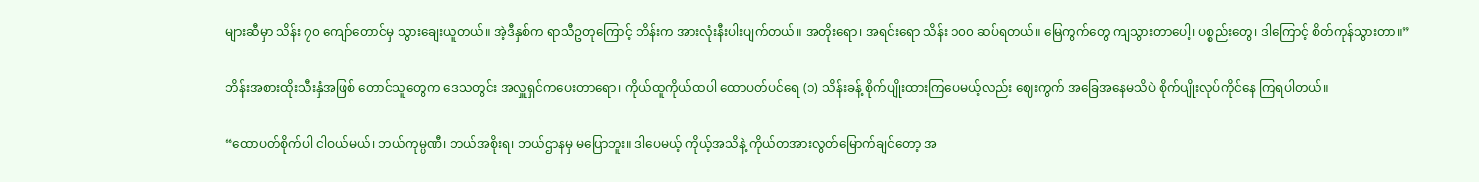များဆီမှာ သိန်း ၇၀ ကျော်တောင်မှ သွားချေးယူတယ်။ အဲ့ဒီနှစ်က ရာသီဥတုကြောင့် ဘိန်းက အားလုံးနီးပါးပျက်တယ်။ အတိုးရော၊ အရင်းရော သိန်း ၁၀၀ ဆပ်ရတယ်။ မြေကွက်တွေ ကျသွားတာပေါ့၊ ပစ္စည်းတွေ၊ ဒါကြောင့် စိတ်ကုန်သွားတာ။”

ဘိန်းအစားထိုးသီးနှံအဖြစ် တောင်သူတွေက ဒေသတွင်း အလှူရှင်ကပေးတာရော၊ ကိုယ်ထူကိုယ်ထပါ ထောပတ်ပင်ရေ (၁) သိန်းခန့် စိုက်ပျိုးထားကြပေမယ့်လည်း ဈေးကွက် အခြေအနေမသိပဲ စိုက်ပျိုးလုပ်ကိုင်နေ ကြရပါတယ်။

“ထောပတ်စိုက်ပါ ငါဝယ်မယ်၊ ဘယ်ကုမ္ပဏီ၊ ဘယ်အစိုးရ၊ ဘယ်ဌာနမှ မပြောဘူး။ ဒါပေမယ့် ကိုယ့်အသိနဲ့ ကိုယ်တအားလွတ်မြောက်ချင်တော့ အ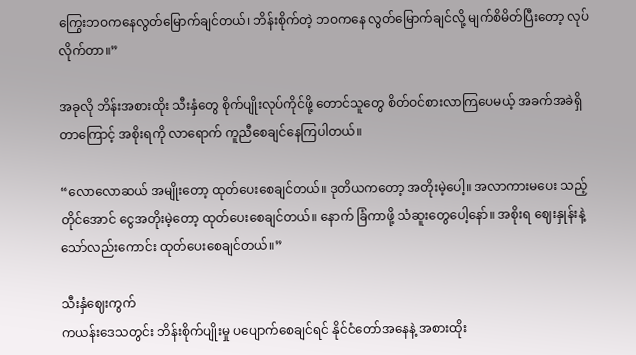ကြွေးဘဝကနေလွတ်မြောက်ချင်တယ်၊ ဘိန်းစိုက်တဲ့ ဘဝကနေ လွတ်မြောက်ချင်လို့ မျက်စိမိတ်ပြီးတော့ လုပ်လိုက်တာ။”

အခုလို ဘိန်းအစားထိုး သီးနှံတွေ စိုက်ပျိုးလုပ်ကိုင်ဖို့ တောင်သူတွေ စိတ်ဝင်စားလာကြပေမယ့် အခက်အခဲရှိ တာကြောင့် အစိုးရကို လာရောက် ကူညီစေချင်နေကြပါတယ်။

“လောလောဆယ် အမျိုးတော့ ထုတ်ပေးစေချင်တယ်။ ဒုတိယကတော့ အတိုးမဲ့ပေါ့။ အလာကားမပေး သည့်တိုင်အောင် ငွေအတိုးမဲ့တော့ ထုတ်ပေးစေချင်တယ်။ နောက် ခြံကာဖို့ သံဆူးတွေပေါ့နော်။ အစိုးရ ဈေးနှုန်းနဲ့ သော်လည်းကောင်း ထုတ်ပေးစေချင်တယ်။”

သီးနှံဈေးကွက်
ကယန်းဒေသတွင်း ဘိန်းစိုက်ပျိုးမှု ပပျောက်စေချင်ရင် နိုင်ငံတော်အနေနဲ့ အစားထိုး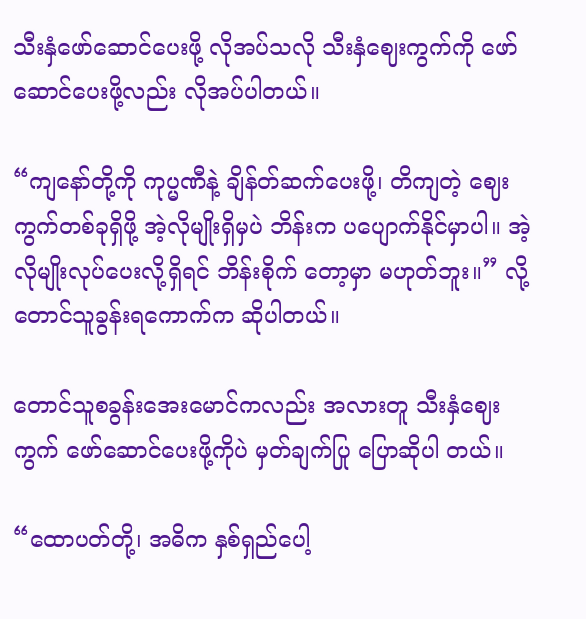သီးနှံဖော်ဆောင်ပေးဖို့ လိုအပ်သလို သီးနှံဈေးကွက်ကို ဖော်ဆောင်ပေးဖို့လည်း လိုအပ်ပါတယ်။

“ကျနော်တို့ကို ကုပ္မဏီနဲ့ ချိန်တ်ဆက်ပေးဖို့၊ တိကျတဲ့ ဈေးကွက်တစ်ခုရှိဖို့ အဲ့လိုမျိုးရှိမှပဲ ဘိန်းက ပပျောက်နိုင်မှာပါ။ အဲ့လိုမျိုးလုပ်ပေးလို့ရှိရင် ဘိန်းစိုက် တော့မှာ မဟုတ်ဘူး။” လို့ တောင်သူခွန်းရကောက်က ဆိုပါတယ်။

တောင်သူစခွန်းအေးမောင်ကလည်း အလားတူ သီးနှံဈေးကွက် ဖော်ဆောင်ပေးဖို့ကိုပဲ မှတ်ချက်ပြု ပြောဆိုပါ တယ်။

“ထောပတ်တို့၊ အဓိက နှစ်ရှည်ပေါ့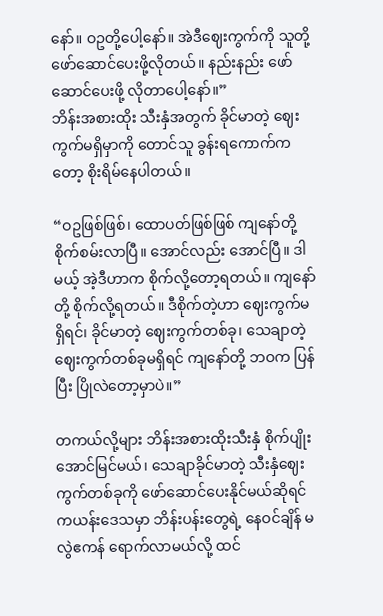နော်။ ဝဥတို့ပေါ့နော်။ အဲဒီဈေးကွက်ကို သူတို့ ဖော်ဆောင်ပေးဖို့လိုတယ်။ နည်းနည်း ဖော်ဆောင်ပေးဖို့ လိုတာပေါ့နော်။”
ဘိန်းအစားထိုး သီးနှံအတွက် ခိုင်မာတဲ့ ဈေးကွက်မရှိမှာကို တောင်သူ ခွန်းရကောက်ကတော့ စိုးရိမ်နေပါတယ်။

“ဝဥဖြစ်ဖြစ်၊ ထောပတ်ဖြစ်ဖြစ် ကျနော်တို့ စိုက်စမ်းလာပြီ။ အောင်လည်း အောင်ပြီ။ ဒါမယ့် အဲ့ဒီဟာက စိုက်လို့တော့ရတယ်။ ကျနော်တို့ စိုက်လို့ရတယ်။ ဒီစိုက်တဲ့ဟာ ဈေးကွက်မရှိရင်၊ ခိုင်မာတဲ့ ဈေးကွက်တစ်ခု၊ သေချာတဲ့ ဈေးကွက်တစ်ခုမရှိရင် ကျနော်တို့ ဘဝက ပြန်ပြီး ပြိုလဲတော့မှာပဲ။”

တကယ်လို့များ ဘိန်းအစားထိုးသီးနှံ စိုက်ပျိုးအောင်မြင်မယ်၊ သေချာခိုင်မာတဲ့ သီးနှံဈေးကွက်တစ်ခုကို ဖော်ဆောင်ပေးနိုင်မယ်ဆိုရင် ကယန်းဒေသမှာ ဘိန်းပန်းတွေရဲ့ နေဝင်ချိန် မလွဲဧကန် ရောက်လာမယ်လို့ ထင်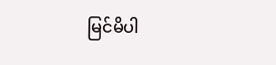မြင်မိပါ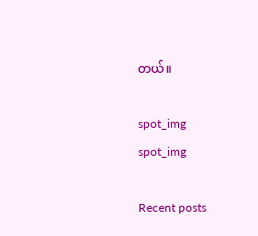တယ်။

spot_img
spot_img

Recent posts